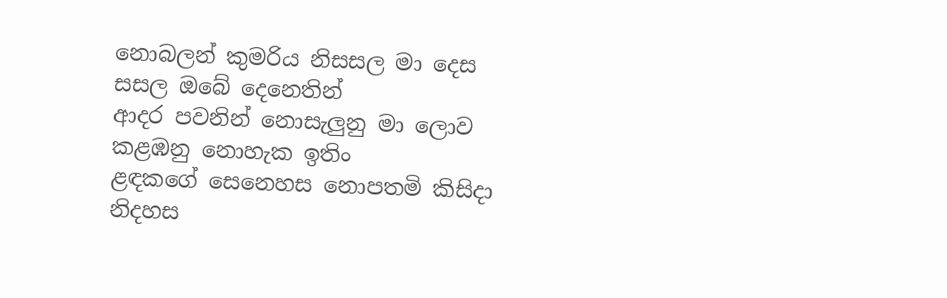නොබලන් කුමරිය නිසසල මා දෙස
සසල ඔබේ දෙනෙතින්
ආදර පවනින් නොසැලුනු මා ලොව
කළඹනු නොහැක ඉතිං
ළඳකගේ සෙනෙහස නොපතමි කිසිදා
නිදහස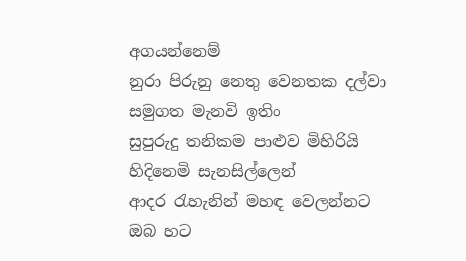අගයන්නෙම්
නුරා පිරුනු නෙතු වෙනතක දල්වා
සමුගත මැනවි ඉතිං
සුපුරුදු තනිකම පාළුව මිහිරියි
හිදිනෙමි සැනසිල්ලෙන්
ආදර රැහැනින් මහඳ වෙලන්නට
ඔබ හට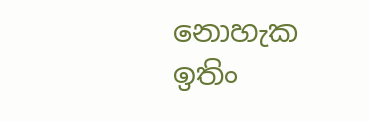නොහැක ඉතිං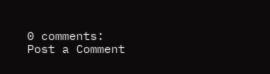0 comments:
Post a Comment